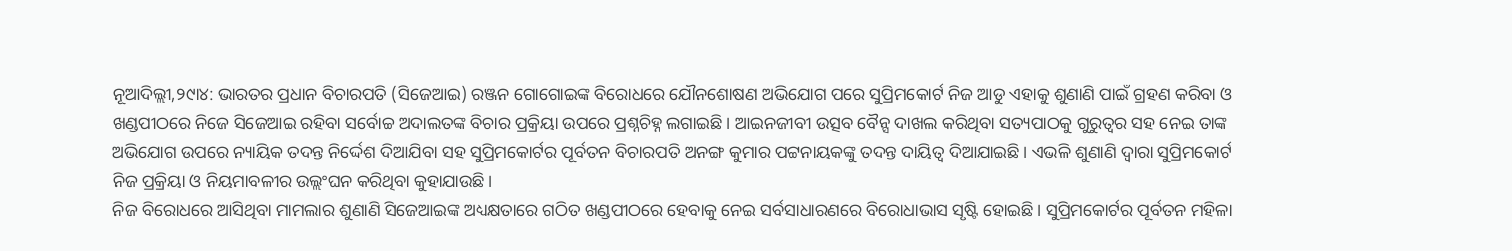ନୂଆଦିଲ୍ଲୀ,୨୯ା୪: ଭାରତର ପ୍ରଧାନ ବିଚାରପତି (ସିଜେଆଇ) ରଞ୍ଜନ ଗୋଗୋଇଙ୍କ ବିରୋଧରେ ଯୌନଶୋଷଣ ଅଭିଯୋଗ ପରେ ସୁପ୍ରିମକୋର୍ଟ ନିଜ ଆଡୁ ଏହାକୁ ଶୁଣାଣି ପାଇଁ ଗ୍ରହଣ କରିବା ଓ ଖଣ୍ଡପୀଠରେ ନିଜେ ସିଜେଆଇ ରହିବା ସର୍ବୋଚ୍ଚ ଅଦାଲତଙ୍କ ବିଚାର ପ୍ରକ୍ରିୟା ଉପରେ ପ୍ରଶ୍ନଚିହ୍ନ ଲଗାଇଛି। ଆଇନଜୀବୀ ଉତ୍ସବ ବୈନ୍ସ ଦାଖଲ କରିଥିବା ସତ୍ୟପାଠକୁ ଗୁରୁତ୍ୱର ସହ ନେଇ ତାଙ୍କ ଅଭିଯୋଗ ଉପରେ ନ୍ୟାୟିକ ତଦନ୍ତ ନିର୍ଦ୍ଦେଶ ଦିଆଯିବା ସହ ସୁପ୍ରିମକୋର୍ଟର ପୂର୍ବତନ ବିଚାରପତି ଅନଙ୍ଗ କୁମାର ପଟ୍ଟନାୟକଙ୍କୁ ତଦନ୍ତ ଦାୟିତ୍ୱ ଦିଆଯାଇଛି। ଏଭଳି ଶୁଣାଣି ଦ୍ୱାରା ସୁପ୍ରିମକୋର୍ଟ ନିଜ ପ୍ରକ୍ରିୟା ଓ ନିୟମାବଳୀର ଉଲ୍ଲଂଘନ କରିଥିବା କୁହାଯାଉଛି।
ନିଜ ବିରୋଧରେ ଆସିଥିବା ମାମଲାର ଶୁଣାଣି ସିଜେଆଇଙ୍କ ଅଧ୍ୟକ୍ଷତାରେ ଗଠିତ ଖଣ୍ଡପୀଠରେ ହେବାକୁ ନେଇ ସର୍ବସାଧାରଣରେ ବିରୋଧାଭାସ ସୃଷ୍ଟି ହୋଇଛି। ସୁପ୍ରିମକୋର୍ଟର ପୂର୍ବତନ ମହିଳା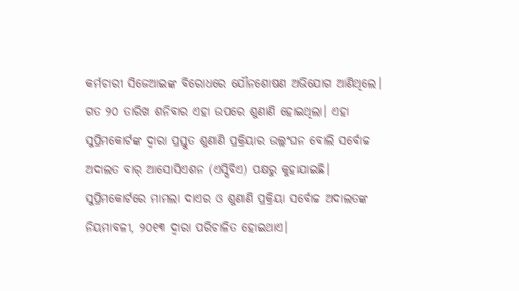କର୍ମଚାରୀ ସିଜେଆଇଙ୍କ ବିରୋଧରେ ଯୌନଶୋଷଣ ଅଭିଯୋଗ ଆଣିଥିଲେ। ଗତ ୨୦ ତାରିଖ ଶନିବାର ଏହା ଉପରେ ଶୁଣାଣି ହୋଇଥିଲା। ଏହା ସୁପ୍ରିମକୋର୍ଟଙ୍କ ଦ୍ୱାରା ପ୍ରସ୍ତୁତ ଶୁଣାଣି ପ୍ରକ୍ରିୟାର ଉଲ୍ଲଂଘନ ବୋଲି ସର୍ବୋଚ୍ଚ ଅଦାଲତ ବାର୍ ଆସୋସିଏଶନ (ଏସ୍ସିବିଏ) ପକ୍ଷରୁ କୁହାଯାଇଛି।
ସୁପ୍ରିମକୋର୍ଟରେ ମାମଲା ଦାଏର ଓ ଶୁଣାଣି ପ୍ରକ୍ରିୟା ସର୍ବୋଚ୍ଚ ଅଦାଲତଙ୍କ ନିୟମାବଳୀ, ୨୦୧୩ ଦ୍ୱାରା ପରିଚାଳିତ ହୋଇଥାଏ।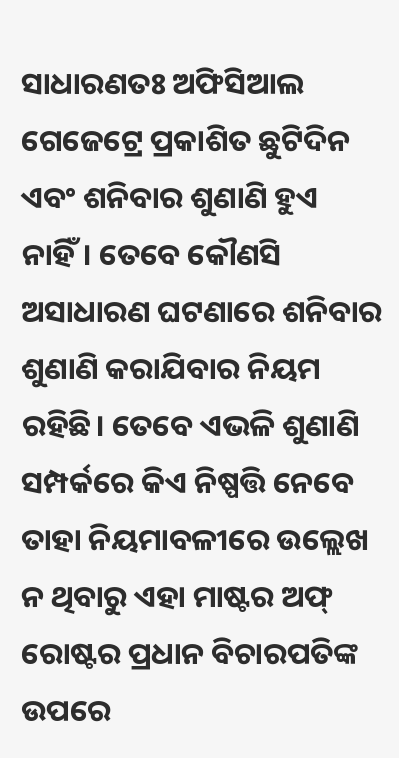ସାଧାରଣତଃ ଅଫିସିଆଲ ଗେଜେଟ୍ରେ ପ୍ରକାଶିତ ଛୁଟିଦିନ ଏବଂ ଶନିବାର ଶୁଣାଣି ହୁଏ ନାହିଁ। ତେବେ କୌଣସି ଅସାଧାରଣ ଘଟଣାରେ ଶନିବାର ଶୁଣାଣି କରାଯିବାର ନିୟମ ରହିଛି। ତେବେ ଏଭଳି ଶୁଣାଣି ସମ୍ପର୍କରେ କିଏ ନିଷ୍ପତ୍ତି ନେବେ ତାହା ନିୟମାବଳୀରେ ଉଲ୍ଲେଖ ନ ଥିବାରୁ ଏହା ମାଷ୍ଟର ଅଫ୍ ରୋଷ୍ଟର ପ୍ରଧାନ ବିଚାରପତିଙ୍କ ଉପରେ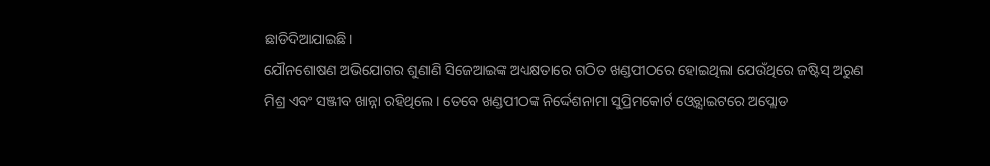ଛାଡିଦିଆଯାଇଛି।
ଯୌନଶୋଷଣ ଅଭିଯୋଗର ଶୁଣାଣି ସିଜେଆଇଙ୍କ ଅଧ୍ୟକ୍ଷତାରେ ଗଠିତ ଖଣ୍ଡପୀଠରେ ହୋଇଥିଲା ଯେଉଁଥିରେ ଜଷ୍ଟିସ୍ ଅରୁଣ ମିଶ୍ର ଏବଂ ସଞ୍ଜୀବ ଖାନ୍ନା ରହିଥିଲେ। ତେବେ ଖଣ୍ଡପୀଠଙ୍କ ନିର୍ଦ୍ଦେଶନାମା ସୁପ୍ରିମକୋର୍ଟ ଓ୍ବେବ୍ସାଇଟରେ ଅପ୍ଲୋଡ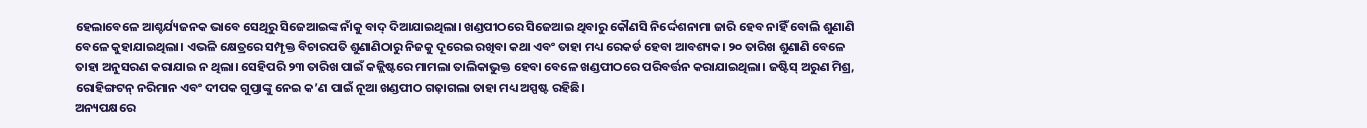ହେଲାବେଳେ ଆଶ୍ଚର୍ଯ୍ୟଜନକ ଭାବେ ସେଥିରୁ ସିଜେଆଇଙ୍କ ନାଁକୁ ବାଦ୍ ଦିଆଯାଇଥିଲା। ଖଣ୍ଡପୀଠରେ ସିଜେଆଇ ଥିବାରୁ କୌଣସି ନିର୍ଦ୍ଦେଶନାମା ଜାରି ହେବ ନାହିଁ ବୋଲି ଶୁଣାଣି ବେଳେ କୁହାଯାଇଥିଲା। ଏଭଳି କ୍ଷେତ୍ରରେ ସମ୍ପୃକ୍ତ ବିଚାରପତି ଶୁଣାଣିଠାରୁ ନିଜକୁ ଦୂରେଇ ରଖିବା କଥା ଏବଂ ତାହା ମଧ୍ୟ ରେକର୍ଡ ହେବା ଆବଶ୍ୟକ। ୨୦ ତାରିଖ ଶୁଣାଣି ବେଳେ ତାହା ଅନୁସରଣ କରାଯାଇ ନ ଥିଲା। ସେହିପରି ୨୩ ତାରିଖ ପାଇଁ କଜ୍ଲିଷ୍ଟରେ ମାମଲା ତାଲିକାଭୁକ୍ତ ହେବା ବେଳେ ଖଣ୍ଡପୀଠରେ ପରିବର୍ତ୍ତନ କରାଯାଇଥିଲା। ଜଷ୍ଟିସ୍ ଅରୁଣ ମିଶ୍ର, ରୋହିଙ୍ଗଟନ୍ ନରିମାନ ଏବଂ ଦୀପକ ଗୁପ୍ତାଙ୍କୁ ନେଇ କ’ଣ ପାଇଁ ନୂଆ ଖଣ୍ଡପୀଠ ଗଢ଼ାଗଲା ତାହା ମଧ୍ୟ ଅସ୍ପଷ୍ଟ ରହିଛି।
ଅନ୍ୟପକ୍ଷରେ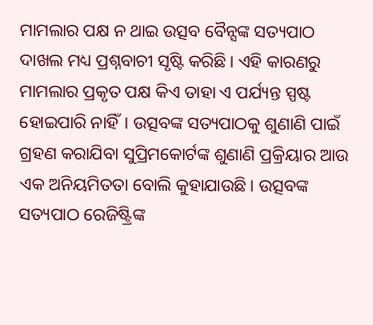ମାମଲାର ପକ୍ଷ ନ ଥାଇ ଉତ୍ସବ ବୈନ୍ସଙ୍କ ସତ୍ୟପାଠ ଦାଖଲ ମଧ୍ୟ ପ୍ରଶ୍ନବାଚୀ ସୃଷ୍ଟି କରିଛି। ଏହି କାରଣରୁ ମାମଲାର ପ୍ରକୃତ ପକ୍ଷ କିଏ ତାହା ଏ ପର୍ଯ୍ୟନ୍ତ ସ୍ପଷ୍ଟ ହୋଇପାରି ନାହିଁ। ଉତ୍ସବଙ୍କ ସତ୍ୟପାଠକୁ ଶୁଣାଣି ପାଇଁ ଗ୍ରହଣ କରାଯିବା ସୁପ୍ରିମକୋର୍ଟଙ୍କ ଶୁଣାଣି ପ୍ରକ୍ରିୟାର ଆଉ ଏକ ଅନିୟମିତତା ବୋଲି କୁହାଯାଉଛି। ଉତ୍ସବଙ୍କ ସତ୍ୟପାଠ ରେଜିଷ୍ଟ୍ରିଙ୍କ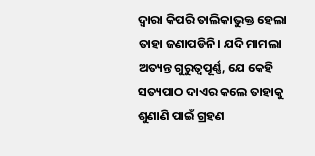ଦ୍ୱାରା କିପରି ତାଲିକାଭୁକ୍ତ ହେଲା ତାହା ଜଣାପଡିନି। ଯଦି ମାମଲା ଅତ୍ୟନ୍ତ ଗୁରୁତ୍ୱପୂର୍ଣ୍ଣ, ଯେ କେହି ସତ୍ୟପାଠ ଦାଏର କଲେ ତାହାକୁ ଶୁଣାଣି ପାଇଁ ଗ୍ରହଣ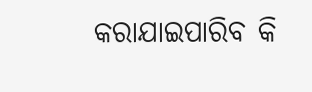କରାଯାଇପାରିବ କି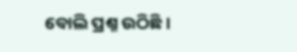ବୋଲି ପ୍ରଶ୍ନ ଉଠିଛି।